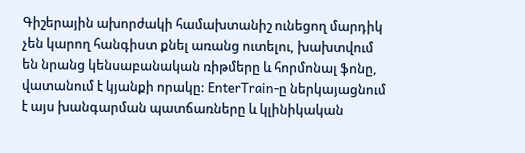Գիշերային ախորժակի համախտանիշ ունեցող մարդիկ չեն կարող հանգիստ քնել առանց ուտելու, խախտվում են նրանց կենսաբանական ռիթմերը և հորմոնալ ֆոնը, վատանում է կյանքի որակը: EnterTrain-ը ներկայացնում է այս խանգարման պատճառները և կլինիկական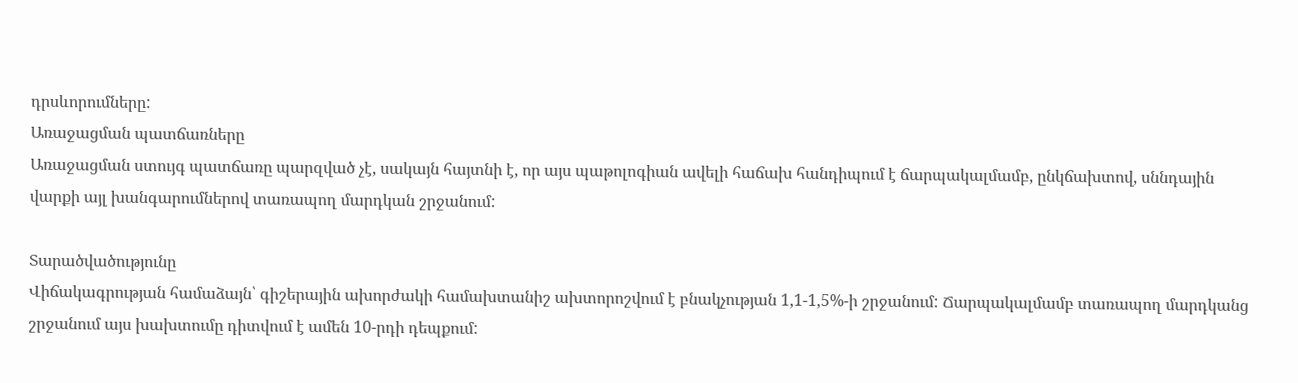դրսևորումները:
Առաջացման պատճառները
Առաջացման ստույգ պատճառը պարզված չէ, սակայն հայտնի է, որ այս պաթոլոգիան ավելի հաճախ հանդիպում է ճարպակալմամբ, ընկճախտով, սննդային վարքի այլ խանգարումներով տառապող մարդկան շրջանում:

Տարածվածությունը
Վիճակագրության համաձայն՝ գիշերային ախորժակի համախտանիշ ախտորոշվում է բնակչության 1,1-1,5%-ի շրջանում: Ճարպակալմամբ տառապող մարդկանց շրջանում այս խախտումը դիտվում է ամեն 10-րդի դեպքում: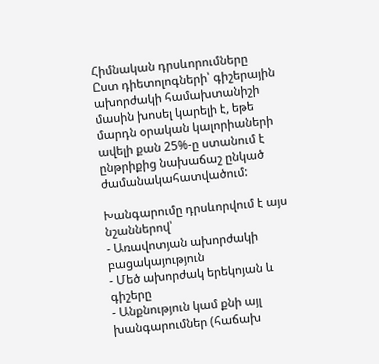Հիմնական դրսևորումները
Ըստ դիետոլոգների՝ գիշերային ախորժակի համախտանիշի մասին խոսել կարելի է, եթե մարդն օրական կալորիաների ավելի քան 25%-ը ստանում է ընթրիքից նախաճաշ ընկած ժամանակահատվածում:

Խանգարումը դրսևորվում է այս նշաններով՝
- Առավոտյան ախորժակի բացակայություն
- Մեծ ախորժակ երեկոյան և գիշերը
- Անքնություն կամ քնի այլ խանգարումներ (հաճախ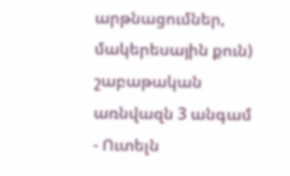արթնացումներ, մակերեսային քուն) շաբաթական առնվազն 3 անգամ
- Ուտելն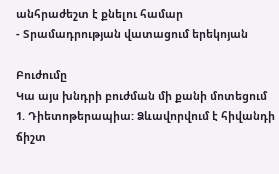անհրաժեշտ է քնելու համար
- Տրամադրության վատացում երեկոյան

Բուժումը
Կա այս խնդրի բուժման մի քանի մոտեցում
1. Դիետոթերապիա: Ձևավորվում է հիվանդի ճիշտ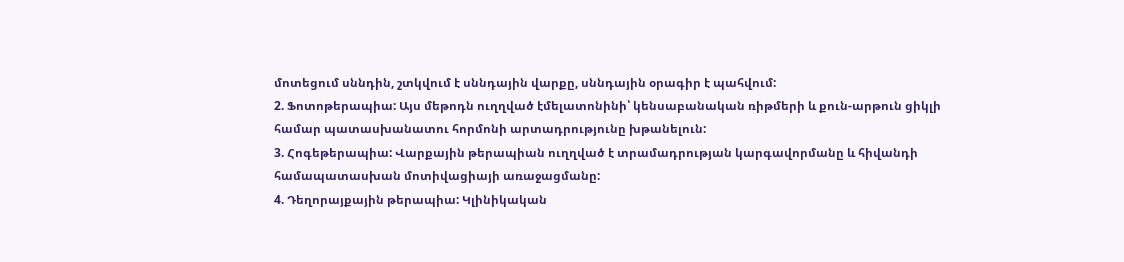մոտեցում սննդին, շտկվում է սննդային վարքը, սննդային օրագիր է պահվում:
2. Ֆոտոթերապիա: Այս մեթոդն ուղղված էմելատոնինի՝ կենսաբանական ռիթմերի և քուն-արթուն ցիկլի համար պատասխանատու հորմոնի արտադրությունը խթանելուն:
3. Հոգեթերապիա: Վարքային թերապիան ուղղված է տրամադրության կարգավորմանը և հիվանդի համապատասխան մոտիվացիայի առաջացմանը:
4. Դեղորայքային թերապիա: Կլինիկական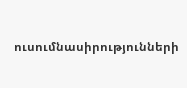ուսումնասիրությունների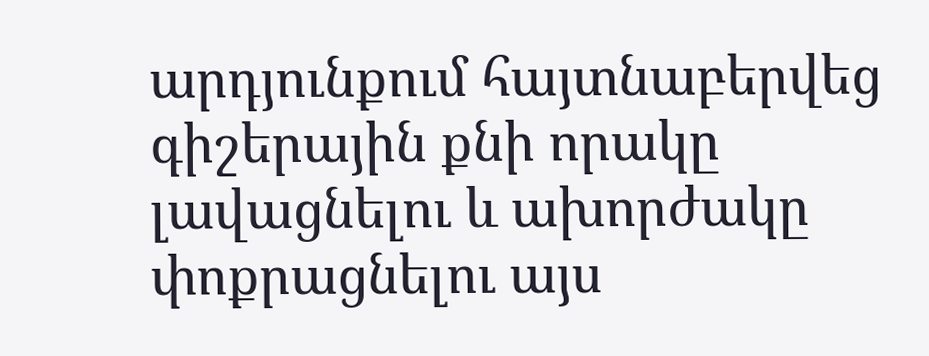արդյունքում հայտնաբերվեց գիշերային քնի որակը լավացնելու և ախորժակը փոքրացնելու այս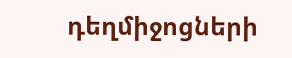դեղմիջոցների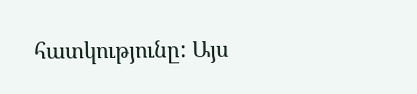հատկությունը: Այս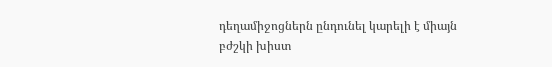դեղամիջոցներն ընդունել կարելի է միայն բժշկի խիստ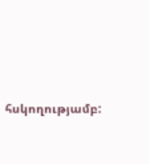հսկողությամբ: